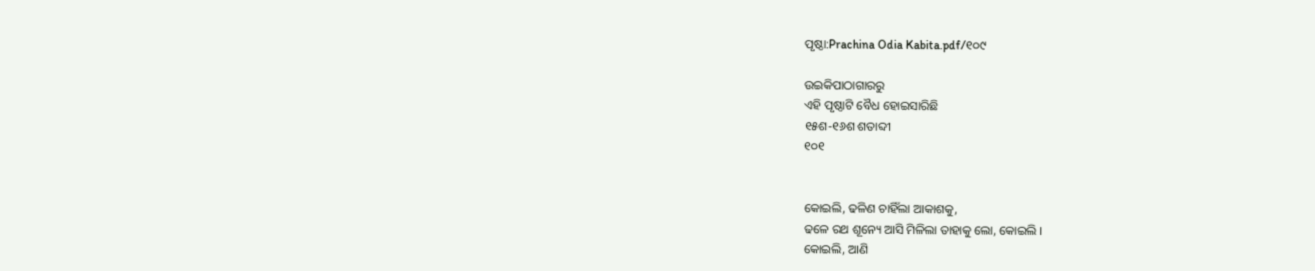ପୃଷ୍ଠା:Prachina Odia Kabita.pdf/୧୦୯

ଉଇକିପାଠାଗାର‌ରୁ
ଏହି ପୃଷ୍ଠାଟି ବୈଧ ହୋଇସାରିଛି
୧୫ଶ-୧୬ଶ ଶତାବ୍ଦୀ
୧୦୧


କୋଇଲି, ଢଳିଣ ଚାହିଁଲା ଆକାଶକୁ,
ଢଳେ ରଥ ଶୂନ୍ୟେ ଆସି ମିଳିଲା ତାହାକୁ ଲୋ, କୋଇଲି ।
କୋଇଲି, ଆଣି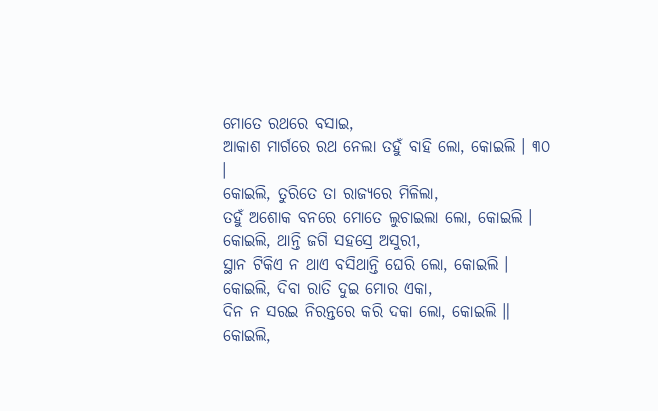ମୋତେ ରଥରେ ବସାଇ,
ଆକାଶ ମାର୍ଗରେ ରଥ ନେଲା ତହୁଁ ବାହି ଲୋ, କୋଇଲି । ୩୦ ।
କୋଇଲି, ତୁରିତେ ତା ରାଜ୍ୟରେ ମିଳିଲା,
ତହୁଁ ଅଶୋକ ବନରେ ମୋତେ ଲୁଚାଇଲା ଲୋ, କୋଇଲି ।
କୋଇଲି, ଥାନ୍ତି ଜଗି ସହସ୍ରେ ଅସୁରୀ,
ସ୍ଥାନ ଟିକିଏ ନ ଥାଏ ବସିଥାନ୍ତି ଘେରି ଲୋ, କୋଇଲି ।
କୋଇଲି, ଦିବା ରାତି ଦୁଇ ମୋର ଏକା,
ଦିନ ନ ସରଇ ନିରନ୍ତରେ କରି ଦକା ଲୋ, କୋଇଲି ॥
କୋଇଲି,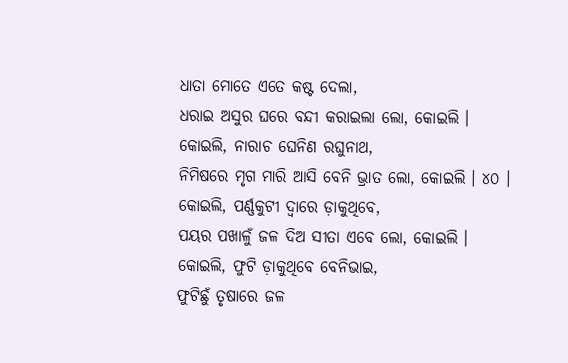ଧାତା ମୋତେ ଏତେ କଷ୍ଟ ଦେଲା,
ଧରାଇ ଅସୁର ଘରେ ବନ୍ଦୀ କରାଇଲା ଲୋ, କୋଇଲି ।
କୋଇଲି, ନାରାଚ ଘେନିଣ ରଘୁନାଥ,
ନିମିଷରେ ମୃଗ ମାରି ଆସି ବେନି ଭ୍ରାତ ଲୋ, କୋଇଲି । ୪୦ ।
କୋଇଲି, ପର୍ଣ୍ଣକୁଟୀ ଦ୍ୱାରେ ଡ଼ାକୁଥିବେ,
ପୟର ପଖାଳୁଁ ଜଳ ଦିଅ ସୀତା ଏବେ ଲୋ, କୋଇଲି ।
କୋଇଲି, ଫୁଟି ଡ଼ାକୁଥିବେ ବେନିଭାଇ,
ଫୁଟିଛୁଁ ତୃଷାରେ ଜଳ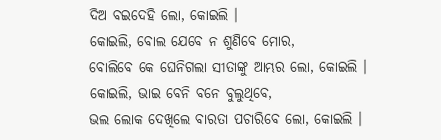ଦିଅ ବଇଦେହି ଲୋ, କୋଇଲି ।
କୋଇଲି, ବୋଲ ଯେବେ ନ ଶୁଣିବେ ମୋର,
ବୋଲିବେ କେ ଘେନିଗଲା ସୀତାଙ୍କୁ ଆମ୍ଭର ଲୋ, କୋଇଲି ।
କୋଇଲି, ଭାଇ ବେନି ବନେ ବୁଲୁଥିବେ,
ଭଲ ଲୋକ ଦେଖିଲେ ବାରତା ପଚାରିବେ ଲୋ, କୋଇଲି ।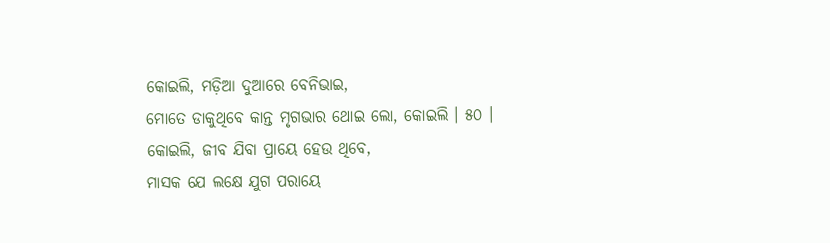କୋଇଲି, ମଡ଼ିଆ ଦୁଆରେ ବେନିଭାଇ,
ମୋତେ ଡାକୁଥିବେ କାନ୍ତ ମୃଗଭାର ଥୋଇ ଲୋ, କୋଇଲି । ୫୦ ।
କୋଇଲି, ଜୀବ ଯିବା ପ୍ରାୟେ ହେଉ ଥିବେ,
ମାସକ ଯେ ଲକ୍ଷେ ଯୁଗ ପରାୟେ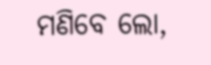ମଣିବେ ଲୋ,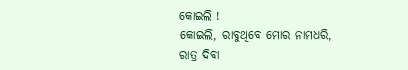କୋଇଲି !
କୋଇଲି, ରାବୁଥିବେ ମୋର ନାମଧରି,
ରାତ୍ର ଦିବା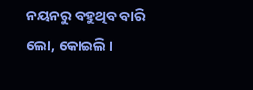ନୟନରୁ ବହୁଥିବ ବାରି ଲୋ, କୋଇଲି ।